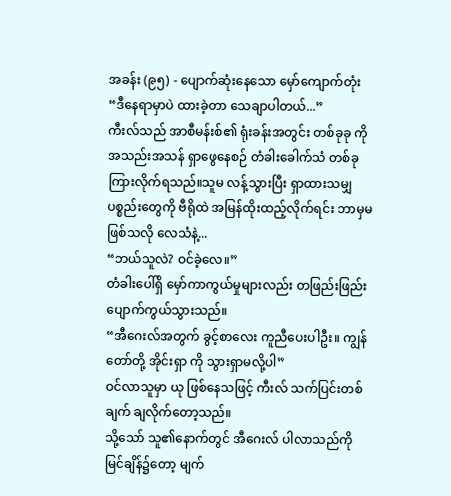အခန်း (၉၅) - ပျောက်ဆုံးနေသော မှော်ကျောက်တုံး
“ဒီနေရာမှာပဲ ထားခဲ့တာ သေချာပါတယ်...”
ကီးလ်သည် အာစီမန်းစ်၏ ရုံးခန်းအတွင်း တစ်ခုခု ကို အသည်းအသန် ရှာဖွေနေစဉ် တံခါးခေါက်သံ တစ်ခု ကြားလိုက်ရသည်။သူမ လန့်သွားပြီး ရှာထားသမျှ ပစ္စည်းတွေကို ဗီရိုထဲ အမြန်ထိုးထည့်လိုက်ရင်း ဘာမှမဖြစ်သလို လေသံနဲ့...
“ဘယ်သူလဲ? ဝင်ခဲ့လေ။”
တံခါးပေါ်ရှိ မှော်ကာကွယ်မှုများလည်း တဖြည်းဖြည်း ပျောက်ကွယ်သွားသည်။
“အီဂေးလ်အတွက် ခွင့်စာလေး ကူညီပေးပါဦး။ ကျွန်တော်တို့ အိုင်းရှာ ကို သွားရှာမလို့ပါ”
ဝင်လာသူမှာ ယု ဖြစ်နေသဖြင့် ကီးလ် သက်ပြင်းတစ်ချက် ချလိုက်တော့သည်။
သို့သော် သူ၏နောက်တွင် အီဂေးလ် ပါလာသည်ကို မြင်ချိန်၌တော့ မျက်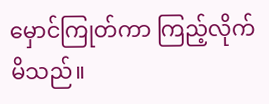မှောင်ကြုတ်ကာ ကြည့်လိုက်မိသည်။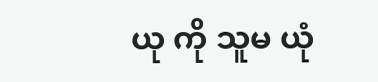ယု ကို သူမ ယုံ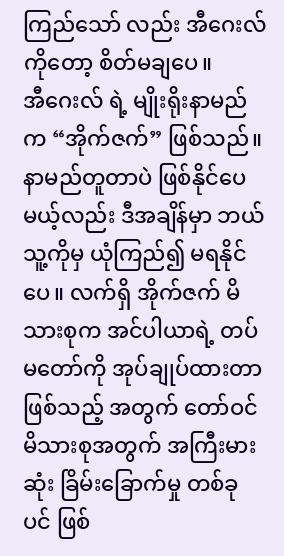ကြည်သော် လည်း အီဂေးလ် ကိုတော့ စိတ်မချပေ။
အီဂေးလ် ရဲ့ မျိုးရိုးနာမည်က “အိုက်ဇက်” ဖြစ်သည်။ နာမည်တူတာပဲ ဖြစ်နိုင်ပေမယ့်လည်း ဒီအချိန်မှာ ဘယ်သူ့ကိုမှ ယုံကြည်၍ မရနိုင်ပေ။ လက်ရှိ အိုက်ဇက် မိသားစုက အင်ပါယာရဲ့ တပ်မတော်ကို အုပ်ချုပ်ထားတာ ဖြစ်သည့် အတွက် တော်ဝင်မိသားစုအတွက် အကြီးမားဆုံး ခြိမ်းခြောက်မှု တစ်ခု ပင် ဖြစ်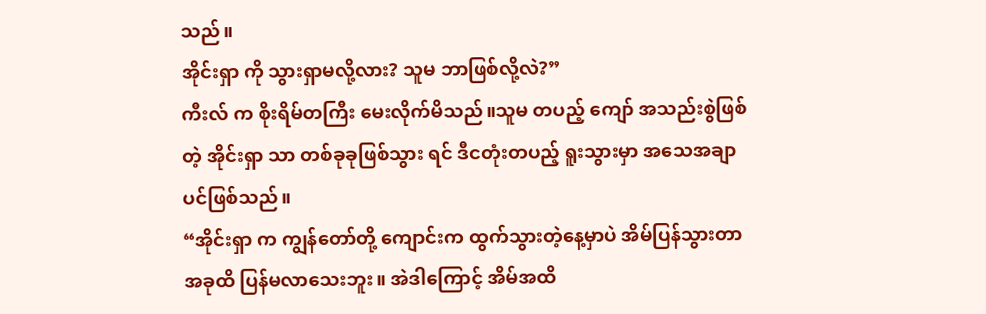သည်။
အိုင်းရှာ ကို သွားရှာမလို့လား? သူမ ဘာဖြစ်လို့လဲ?”
ကီးလ် က စိုးရိမ်တကြီး မေးလိုက်မိသည်။သူမ တပည့် ကျော် အသည်းစွဲဖြစ်တဲ့ အိုင်းရှာ သာ တစ်ခုခုဖြစ်သွား ရင် ဒီငတုံးတပည့် ရူးသွားမှာ အသေအချာ ပင်ဖြစ်သည်။
“အိုင်းရှာ က ကျွန်တော်တို့ ကျောင်းက ထွက်သွားတဲ့နေ့မှာပဲ အိမ်ပြန်သွားတာ အခုထိ ပြန်မလာသေးဘူး။ အဲဒါကြောင့် အိမ်အထိ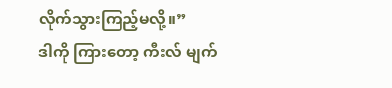လိုက်သွားကြည့်မလို့။”
ဒါကို ကြားတော့ ကီးလ် မျက်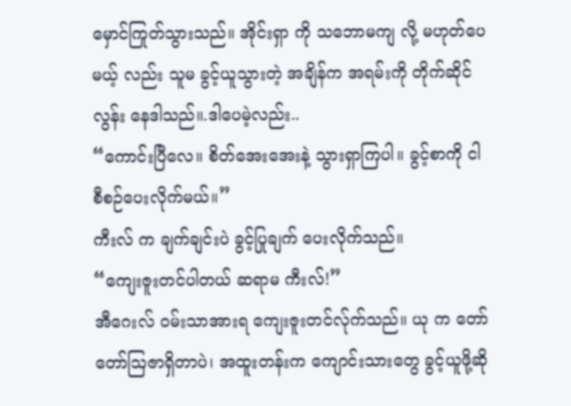မှောင်ကြုတ်သွားသည်။ အိုင်းရှာ ကို သဘောမကျ လို့ မဟုတ်ပေမယ့် လည်း သူမ ခွင့်ယူသွားတဲ့ အချိန်က အရမ်းကို တိုက်ဆိုင်လွန်း နေဒါသည်။.ဒါပေမဲ့လည်း..
“ကောင်းပြီလေ။ စိတ်အေးအေးနဲ့ သွားရှာကြပါ။ ခွင့်စာကို ငါစီစဉ်ပေးလိုက်မယ်။”
ကီးလ် က ချက်ချင်းပဲ ခွင့်ပြုချက် ပေးလိုက်သည်။
“ကျေးဇူးတင်ပါတယ် ဆရာမ ကီးလ်!”
အီဂေးလ် ဝမ်းသာအားရ ကျေးဇူးတင်လ်ုက်သည်။ ယု က တော်တော်ဩဇာရှိတာပဲ၊ အထူးတန်းက ကျောင်းသားတွေ ခွင့်ယူဖို့ဆို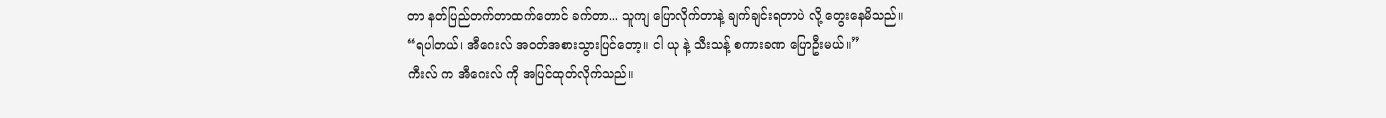တာ နတ်ပြည်တက်တာထက်တောင် ခက်တာ... သူကျ ပြောလိုက်တာနဲ့ ချက်ချင်းရတာပဲ လို့ တွေးနေမိသည်။
“ရပါတယ်၊ အီဂေးလ် အဝတ်အစားသွားပြင်တော့။ ငါ ယု နဲ့ သီးသန့် စကားခဏ ပြောဦးမယ်။”
ကီးလ် က အီဂေးလ် ကို အပြင်ထုတ်လိုက်သည်။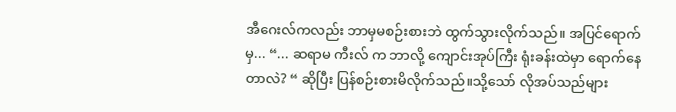အီဂေးလ်ကလည်း ဘာမှမစဉ်းစားဘဲ ထွက်သွားလိုက်သည်။ အပြင်ရောက်မှ... “... ဆရာမ ကီးလ် က ဘာလို့ ကျောင်းအုပ်ကြီး ရုံးခန်းထဲမှာ ရောက်နေတာလဲ? “ ဆိုပြီး ပြန်စဉ်းစားမိလိုက်သည်။သို့သော် လိုအပ်သည်များ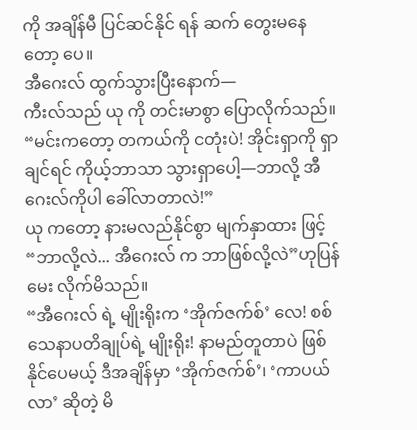ကို အချိန်မီ ပြင်ဆင်နိုင် ရန် ဆက် တွေးမနေ တော့ ပေ။
အီဂေးလ် ထွက်သွားပြီးနောက်—
ကီးလ်သည် ယု ကို တင်းမာစွာ ပြောလိုက်သည်။
“မင်းကတော့ တကယ်ကို ငတုံးပဲ! အိုင်းရှာကို ရှာချင်ရင် ကိုယ့်ဘာသာ သွားရှာပေါ့—ဘာလို့ အီဂေးလ်ကိုပါ ခေါ်လာတာလဲ!”
ယု ကတော့ နားမလည်နိုင်စွာ မျက်နှာထား ဖြင့်
“ဘာလို့လဲ... အီဂေးလ် က ဘာဖြစ်လို့လဲ”ဟုပြန်မေး လိုက်မိသည်။
“အီဂေးလ် ရဲ့ မျိုးရိုးက ‘အိုက်ဇက်စ်’ လေ! စစ်သေနာပတိချုပ်ရဲ့ မျိုးရိုး! နာမည်တူတာပဲ ဖြစ်နိုင်ပေမယ့် ဒီအချိန်မှာ ‘အိုက်ဇက်စ်’၊ ‘ကာပယ်လာ’ ဆိုတဲ့ မိ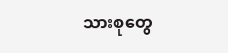သားစုတွေ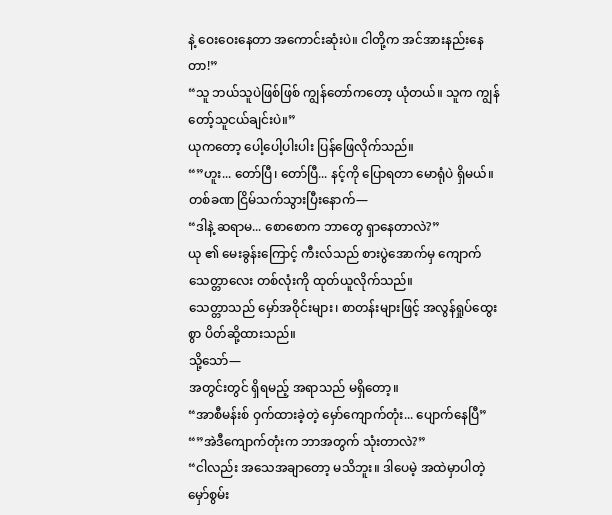နဲ့ ဝေးဝေးနေတာ အကောင်းဆုံးပဲ။ ငါတို့က အင်အားနည်းနေတာ!”
“သူ ဘယ်သူပဲဖြစ်ဖြစ် ကျွန်တော်ကတော့ ယုံတယ်။ သူက ကျွန်တော့်သူငယ်ချင်းပဲ။”
ယုကတော့ ပေါ့ပေါ့ပါးပါး ပြန်ဖြေလိုက်သည်။
“”ဟူး... တော်ပြီ၊ တော်ပြီ... နင့်ကို ပြောရတာ မောရုံပဲ ရှိမယ်။
တစ်ခဏ ငြိမ်သက်သွားပြီးနောက်—
“ဒါနဲ့ ဆရာမ... စောစောက ဘာတွေ ရှာနေတာလဲ?”
ယု ၏ မေးခွန်းကြောင့် ကီးလ်သည် စားပွဲအောက်မှ ကျောက်သေတ္တာလေး တစ်လုံးကို ထုတ်ယူလိုက်သည်။
သေတ္တာသည် မှော်အဝိုင်းများ၊ စာတန်းများဖြင့် အလွန်ရှုပ်ထွေးစွာ ပိတ်ဆို့ထားသည်။
သို့သော်—
အတွင်းတွင် ရှိရမည့် အရာသည် မရှိတော့။
“အာစီမန်းစ် ဝှက်ထားခဲ့တဲ့ မှော်ကျောက်တုံး... ပျောက်နေပြီ”
“”အဲဒီကျောက်တုံးက ဘာအတွက် သုံးတာလဲ?”
“ငါလည်း အသေအချာတော့ မသိဘူး။ ဒါပေမဲ့ အထဲမှာပါတဲ့ မှော်စွမ်း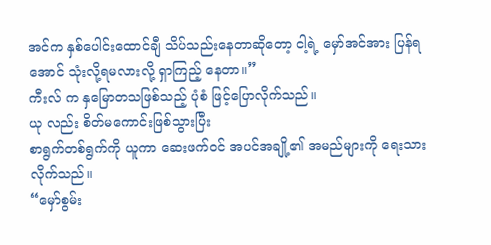အင်က နှစ်ပေါင်းထောင်ချီ သိပ်သည်းနေတာဆိုတော့ ငါ့ရဲ့ မှော်အင်အား ပြန်ရအောင် သုံးလို့ရမလားလို့ ရှာကြည့် နေတာ။”
ကီးလ် က နှမြောတသဖြစ်သည့် ပုံစံ ဖြင့်ပြောလိုက်သည်။
ယု လည်း စိတ်မကောင်းဖြစ်သွားပြီး
စာရွက်တစ်ရွက်ကို ယူကာ ဆေးဖက်ဝင် အပင်အချို့၏ အမည်များကို ရေးသားလိုက်သည်။
“မှော်စွမ်း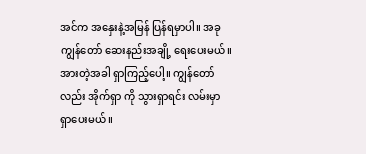အင်က အနှေးနဲ့အမြန် ပြန်ရမှာပါ။ အခု ကျွန်တော် ဆေးနည်းအချို့ ရေးပေးမယ်။ အားတဲ့အခါ ရှာကြည့်ပေါ့။ ကျွန်တော်လည်း အိုက်ရှာ ကို သွားရှာရင်း လမ်းမှာ ရှာပေးမယ်။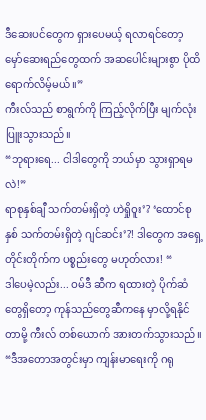ဒီဆေးပင်တွေက ရှားပေမယ့် ရလာရင်တော့ မှော်ဆေးရည်တွေထက် အဆပေါင်းများစွာ ပိုထိရောက်လိမ့်မယ်။”
ကီးလ်သည် စာရွက်ကို ကြည့်လိုက်ပြီး မျက်လုံးပြူးသွားသည်။
“ဘုရားရေ... ငါဒါတွေကို ဘယ်မှာ သွားရှာရမလဲ!”
ရာစုနှစ်ချီ သက်တမ်းရှိတဲ့ ဟဲရှိုဝူး’? ‘ထောင်စုနှစ် သက်တမ်းရှိတဲ့ ဂျင်ဆင်း’?! ဒါတွေက အရှေ့တိုင်းတိုက်က ပစ္စည်းတွေ မဟုတ်လား! “
ဒါပေမဲ့လည်း... ဝမ်ဒီ ဆီက ရထားတဲ့ ပိုက်ဆံတွေရှိတော့ ကုန်သည်တွေဆီကနေ မှာလို့ရနိုင်တာမို့ ကီးလ် တစ်ယောက် အားတက်သွားသည်။
“ဒီအတောအတွင်းမှာ ကျန်းမာရေးကို ဂရု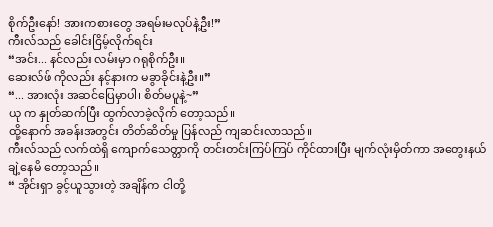စိုက်ဦးနော်! အားကစားတွေ အရမ်းမလုပ်နဲ့ဦး!”
ကီးလ်သည် ခေါင်းငြိမ့်လိုက်ရင်း
“အင်း... နင်လည်း လမ်းမှာ ဂရုစိုက်ဦး။
ဆေးလ်ဖ် ကိုလည်း နင့်နားက မခွာခိုင်းနဲ့ဦး။”
“... အားလုံး အဆင်ပြေမှာပါ၊ စိတ်မပူနဲ့~”
ယု က နှုတ်ဆက်ပြီး ထွက်လာခဲ့လိုက် တော့သည်။
ထို့နောက် အခန်းအတွင်း တိတ်ဆိတ်မှု ပြန်လည် ကျဆင်းလာသည်။
ကီးလ်သည် လက်ထဲရှိ ကျောက်သေတ္တာကို တင်းတင်းကြပ်ကြပ် ကိုင်ထားပြီး မျက်လုံးမှိတ်ကာ အတွေးနယ် ချဲ့နေမိ တော့သည်။
“ အိုင်းရှာ ခွင့်ယူသွားတဲ့ အချိန်က ငါတို့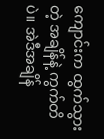ကျောင်းက ထွက်သွားတဲ့ အချိန်နဲ့ ကွက်တိပဲ။ အဲဒီအချိန်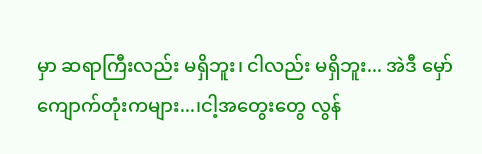မှာ ဆရာကြီးလည်း မရှိဘူး၊ ငါလည်း မရှိဘူး... အဲဒီ မှော်ကျောက်တုံးကများ...၊ငါ့အတွေးတွေ လွန်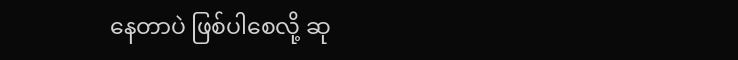နေတာပဲ ဖြစ်ပါစေလို့ ဆု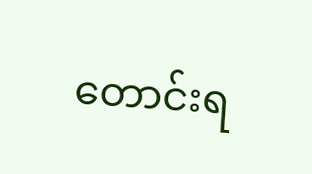တောင်းရ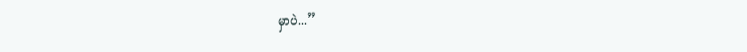မှာပဲ...”